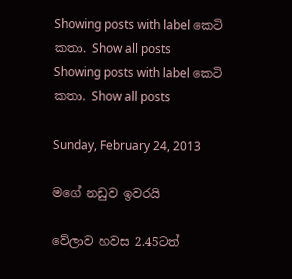Showing posts with label කෙටි කතා. Show all posts
Showing posts with label කෙටි කතා. Show all posts

Sunday, February 24, 2013

මගේ නඩුව ඉවරයි

වේලාව හවස 2.45ටත්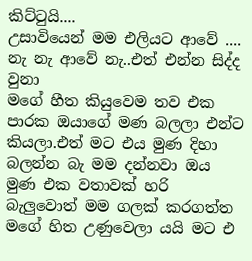කිට්ටුයි....
උසාවියෙන් මම එලියට ආවේ ....
නැ නැ ආවේ නැ..එත් එන්න සිද්ද වුනා
මගේ හීත කියුවෙම තව එක පාරක ඔයාගේ මණ බලලා එන්ට කියලා.එත් මට එය මුණ දිහා බලන්න බැ මම දන්නවා ඔය මුණ එක වතාවක් හරි බැලුවොත් මම ගලක් කරගත්ත මගේ හිත උණුවෙලා යයි මට එ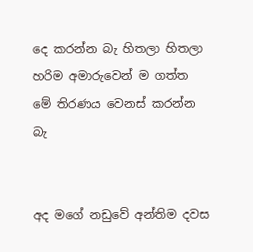දෙ කරන්න බැ හිතලා හිතලා හරිම අමාරුවෙන් ම ගත්ත මේ තිරණය වෙනස් කරන්න බැ


අද මගේ නඩුවේ අන්තිම දවස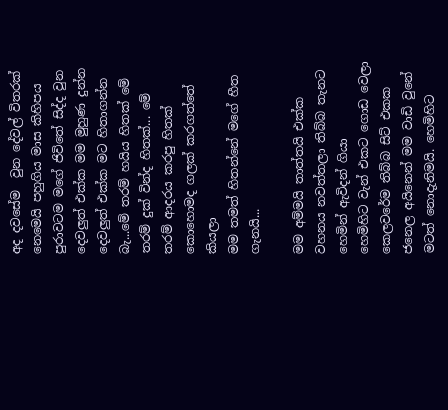අද දවසේම  වුන දේවල් විතරක් නෙමෙයි පහුගිය මාස කිහිපය පුරාවටම මගේ ජිවිතේ සිද්ද වුන දෙවලුත් එක්ක මම මුහුණ දුන්න දෙවලුත් එක්ක මට හිතාගන්න බැ...මේ තරම් හයිය හිතක් මේ තරම් දුක් වින්ද හිතක්... මේ තරම් ආදරය කරපු හිතක් කොහොමද ගලක් කරගත්තේ කියලා
මම තමත් හිතන්නේ මගේ හීත ගැනයි...

මම අම්මයි තාත්තයි එක්ක වහනය නවත්තලා තිබ්බ තැනට හෙමින් ඇවිදන් ගියා
හෙමිහිට වැන් එකට ගොඩ වෙලා කෙලවරේම තිබ්බ සිට් එකක ජනෙල අයිනෙන් මම වාඩි වුනේ මටත් නොදැනිමයි. හෙමිහිට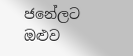ජනේලට ඔළුව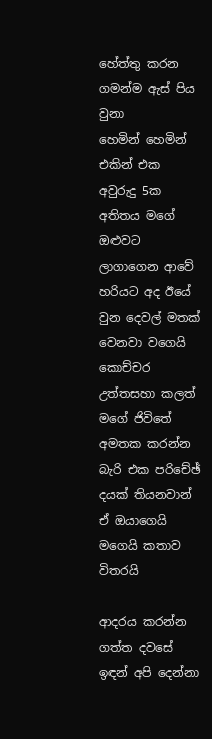හේත්තු කරන ගමන්ම ඇස් පිය වුනා
හෙමින් හෙමින් එකින් එක අවුරුදු 5ක අතිතය මගේ ඔළුවට ලාගාගෙන ආවේ හරියට අද ඊයේ වුන දෙවල් මතක් වෙනවා වගෙයි
කොච්චර උත්තසහා කලත් මගේ ජිවිතේ අමතක කරන්න බැරි එක පරිචේඡ් දයක් තියනවාන් ඒ ඔයාගෙයි මගෙයි කතාව විතරයි

ආදරය කරන්න ගත්ත දවසේ ඉඳන් අපි දෙන්නා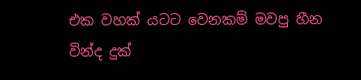එක වහක් යටට වෙනකම් මවපු හීන
වින්ද දුක්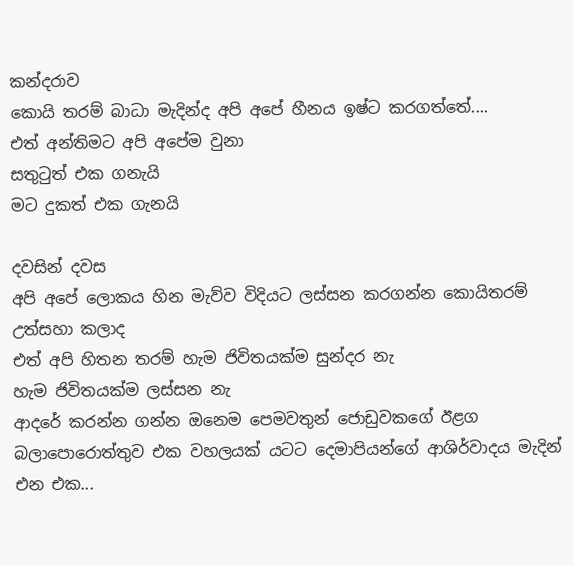කන්දරාව
කොයි තරම් බාධා මැදින්ද අපි අපේ හීනය ඉෂ්ට කරගත්තේ....
එත් අන්තිමට අපි අපේම වුනා
සතුටුත් එක ගනැයි
මට දුකත් එක ගැනයි

දවසින් දවස
අපි අපේ ලොකය හින මැව්ව විදියට ලස්සන කරගන්න කොයිතරම් උත්සහා කලාද
එත් අපි හිතන තරම් හැම ජිවිතයක්ම සුන්දර නැ
හැම ජිවිතයක්ම ලස්සන නැ
ආදරේ කරන්න ගන්න ඔනෙම පෙමවතුන් ජොඩුවකගේ ඊළග බලාපොරොත්තුව එක වහලයක් යටට දෙමාපියන්ගේ ආශිර්වාදය මැදින් එන එක...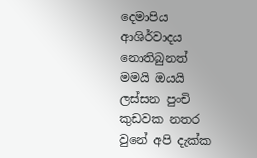දෙමාපිය ආශිර්වාදය නොතිබුනත් මමයි ඔයයි ලස්සන පුංචි කුඩවක නතර වුනේ අපි දැක්ක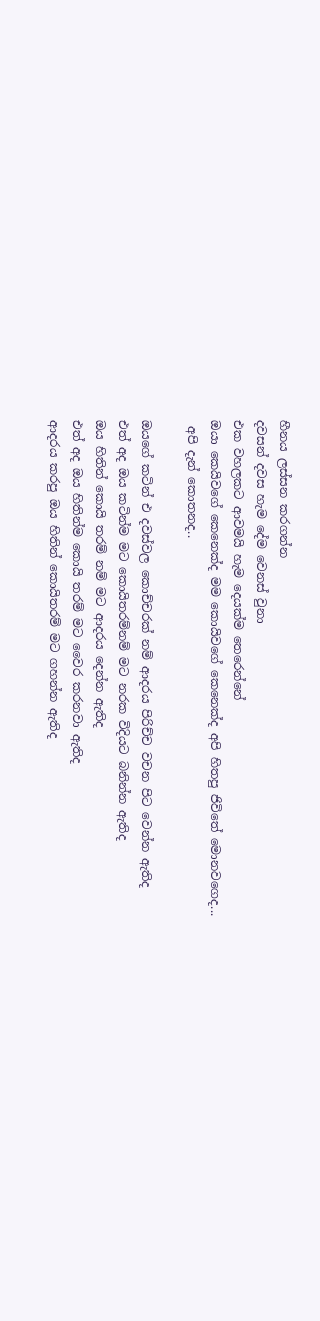හීනය ලස්සන කරගන්න
දවසන් දවස හැම දේම වෙනස් වුනා
එක වහලකට ආවමයි හැම දෙයක්ම තෙරෙන්නේ
ඔයා කෙයිවගේ කෙනෙක්ද මම කොයිවගේ කෙනෙක්ද අපි හිතපු ජිවිතේ මොනවගෙද...
 අපි දැන් කොතනද..

ඔයගේ කටින් එ දවස්වල කොච්චරක් නම් ආදරය පිරිච්ච වචන පිට වෙන්න ඇතිද
එත් අද ඔය කටින්ම මට කොයිතරම්නම් මට නරක විදියට බනින්න ඇතිද
ඔය හිතින් කොයි තරම් නම් මට ආදරය දෙන්න ඇතිද
එත් අද ඔය හිතින්ම කොයි තරම් මට වෛර කරනවා ඇතිද
ආදරය කරපු ඔය හිතින් කොයිතරම් මට ගහන්න ඇතිද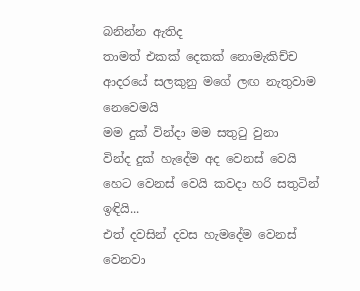බනින්න ඇතිද
තාමත් එකක් දෙකක් නොමැකිච්ච ආදරයේ සලකුනු මගේ ලඟ නැතුවාම නෙවෙමයි
මම දුක් වින්දා මම සතුටු වුනා
වින්ද දුක් හැදේම අද වෙනස් වෙයි හෙට වෙනස් වෙයි කවදා හරි සතුටින් ඉඳියි...
එත් දවසින් දවස හැමදේම වෙනස් වෙනවා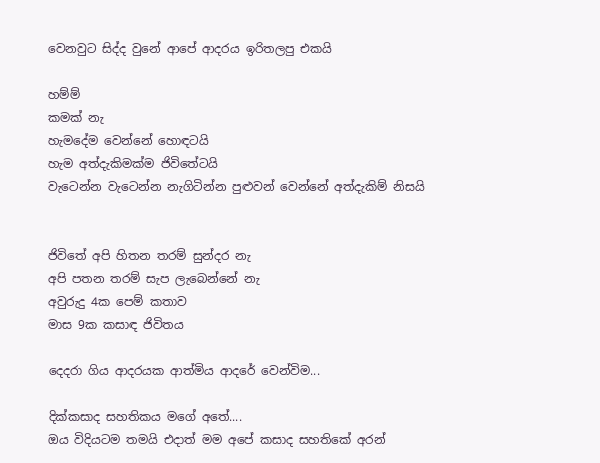වෙනවුට සිද්ද වුනේ ආපේ ආදරය ඉරිතලපු එකයි

හම්ම්
කමක් නැ
හැමදේම වෙන්නේ හොඳටයි
හැම අත්දැකිමක්ම ජිවිතේටයි
වැටෙන්න වැටෙන්න නැගිටින්න පුළුවන් වෙන්නේ අත්දැකිම් නිසයි


ජිවිතේ අපි හිතන තරම් සුන්දර නැ
අපි පතන තරම් සැප ලැබෙන්නේ නැ
අවුරුදු 4ක පෙම් කතාව
මාස 9ක කසාඳ ජිවිතය

දෙදරා ගිය ආදරයක ආත්මිය ආදරේ වෙන්විම...

දික්කසාද සහතිකය මගේ අතේ....
ඔය විදියටම තමයි එදාත් මම අපේ කසාද සහතිකේ අරන්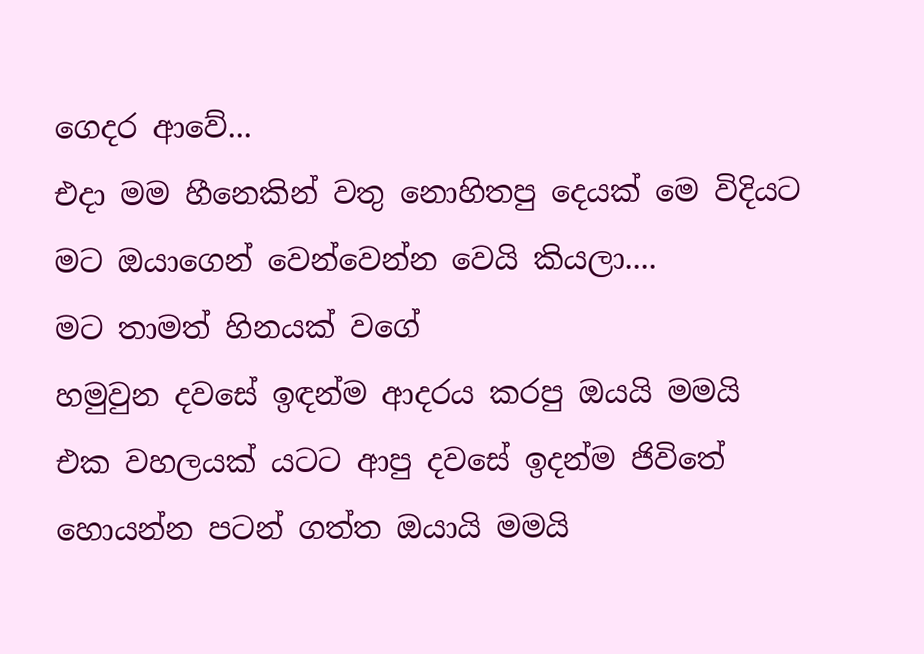ගෙදර ආවේ...
එදා මම හීනෙකින් වතු නොහිතපු දෙයක් මෙ විදියට මට ඔයාගෙන් වෙන්වෙන්න වෙයි කියලා....
මට තාමත් හිනයක් වගේ
හමුවුන දවසේ ඉඳන්ම ආදරය කරපු ඔයයි මමයි
එක වහලයක් යටට ආපු දවසේ ඉදන්ම ජිවිතේ හොයන්න පටන් ගත්ත ඔයායි මමයි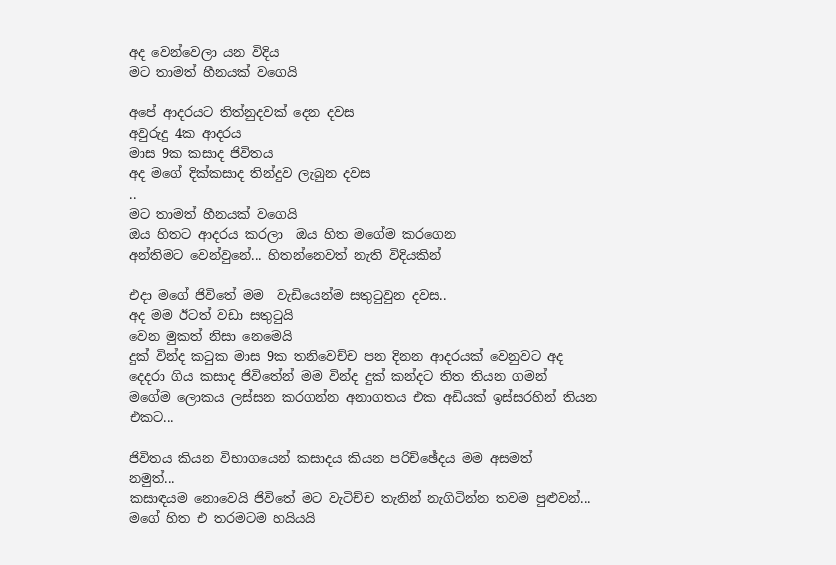අද වෙන්වෙලා යන විදිය
මට තාමත් හීනයක් වගෙයි

අපේ ආදරයට තිත්නුදවක් දෙන දවස
අවුරුදු 4ක ආදරය
මාස 9ක කසාද ජිවිතය
අද මගේ දික්කසාද තින්දුව ලැබුන දවස
..
මට තාමත් හීනයක් වගෙයි
ඔය හිතට ආදරය කරලා  ඔය හිත මගේම කරගෙන
අන්තිමට වෙන්වුනේ... හිතන්නෙවත් නැති විදියකින්

එදා මගේ ජිවිතේ මම  වැඩියෙන්ම සතුටුවුන දවස..
අද මම ඊටත් වඩා සතුටුයි
වෙන මුකත් නිසා නෙමෙයි
දුක් වින්ද කටුක මාස 9ක තනිවෙච්ච පන දිනන ආදරයක් වෙනුවට අද දෙදරා ගිය කසාද ජිවිතේන් මම වින්ද දුක් කන්දට තිත තියන ගමන්  මගේම ලොකය ලස්සන කරගන්න අනාගතය එක අඩියක් ඉස්සරහින් තියන එකට...

ජිවිතය කියන විභාගයෙන් කසාදය කියන පරිච්ඡේදය මම අසමත්
නමුත්...
කසාඳයම නොවෙයි ජිවිතේ මට වැටිච්ච තැනින් නැගිටින්න තවම පුළුවන්... මගේ හිත එ තරමටම හයියයි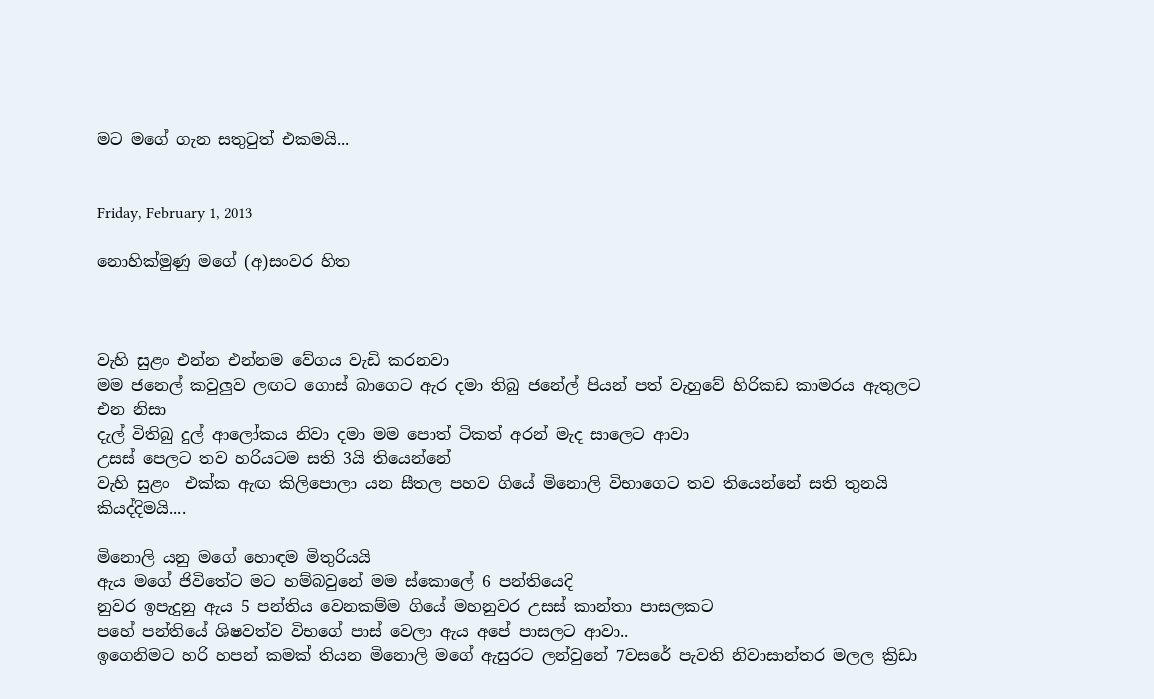මට මගේ ගැන සතුටුත් එකමයි...


Friday, February 1, 2013

නොහික්මුණු මගේ (අ)සංවර හිත



වැහි සුළං එන්න එන්නම වේගය වැඩි කරනවා
මම ජනෙල් කවුලුව ලඟට ගොස් බාගෙට ඇර දමා තිබු ජනේල් පියන් පත් වැහුවේ හිරිකඩ කාමරය ඇතුලට එන නිසා
දැල් විතිබු දුල් ආලෝකය නිවා දමා මම පොත් ටිකත් අරන් මැද සාලෙට ආවා
උසස් පෙලට තව හරියටම සති 3යි තියෙන්නේ
වැහි සුළං  එක්ක ඇඟ කිලිපොලා යන සීතල පහව ගියේ මිනොලි විභාගෙට තව තියෙන්නේ සති තුනයි
කියද්දිමයි....

මිනොලි යනු මගේ හොඳම මිතුරියයි
ඇය මගේ ජිවිතේට මට හම්බවුනේ මම ස්කොලේ 6 පන්තියෙදි
නුවර ඉපැදුනු ඇය 5 පන්තිය වෙනකම්ම ගියේ මහනුවර උසස් කාන්තා පාසලකට
පහේ පන්තියේ ශිෂවත්ව විභගේ පාස් වෙලා ඇය අපේ පාසලට ආවා..
ඉගෙනිමට හරි හපන් කමක් තියන මිනොලි මගේ ඇසුරට ලන්වුනේ 7වසරේ පැවති නිවාසාන්තර මලල ක්‍රිඩා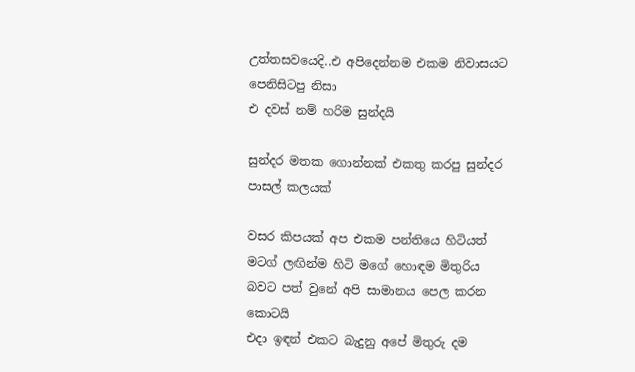උත්තසවයෙදි..එ අපිදෙන්නම එකම නිවාසයට පෙනිසිටපු නිසා
එ දවස් නම් හරිම සුන්දයි

සුන්දර මතක ගොන්නක් එකතු කරපු සුන්දර පාසල් කලයක්

වසර කිපයක් අප එකම පන්තියෙ හිටියත් මටග් ලඟින්ම හිටි මගේ හොඳම මිතුරිය බවට පත් වුනේ අපි සාමානය පෙල කරන කොටයි
එදා ඉඳන් එකට බැදුනු අපේ මිතුරු දම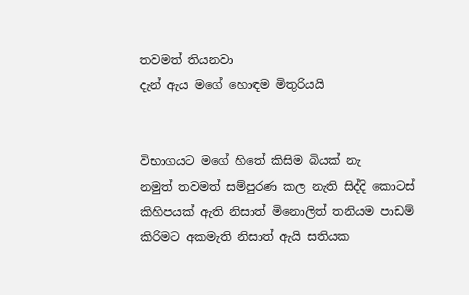තවමත් තියනවා
දැන් ඇය මගේ හොඳම මිතුරියයි


විභාගයට මගේ හිතේ කිසිම බියක් නැ
නමුත් තවමත් සම්පුරණ කල නැති සිද්දි කොටස් කිහිපයක් ඇති නිසාත් මිනොලිත් තනියම පාඩම් කිරිමට අකමැති නිසාත් ඇයි සතියක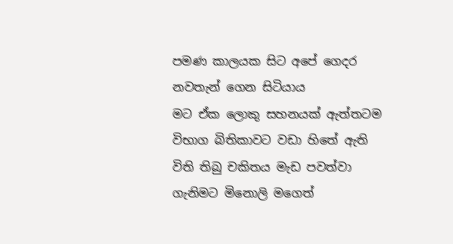පමණ කාලයක සිට අපේ ගෙදර නවතැන් ගෙන සිටියාය
මට ඒක ලොකු සහනයක් ඇත්තටම
විභාග බිතිකාවට වඩා හිතේ ඇති විති තිබු චකිතය මැඩ පවත්වා ගැනිමට මිනොලි මගෙත්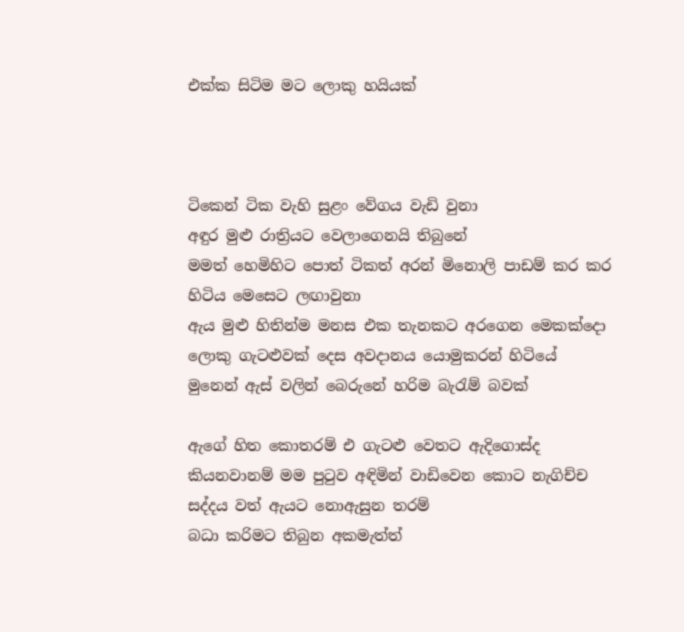එක්ක සිටිම මට ලොකු හයියක්



ටිකෙන් ටික වැහි සුළං වේගය වැඩි වුනා
අඳුර මුළු රාත්‍රියට වෙලාගෙනයි තිබුනේ
මමත් හෙමිහිට පොත් ටිකත් අරන් මිනොලි පාඩම් කර කර හිටිය මෙසෙට ලඟාවුනා
ඇය මුළු හිතින්ම මනස එක තැනකට අරගෙන මෙකක්දො ලොකු ගැටළුවක් දෙස අවදානය යොමුකරන් හිටියේ
මුනෙන් ඇස් වලින් බෙරුනේ හරිම බැරැම් බවක්

ඇගේ හිත කොතරම් එ ගැටළු වෙතට ඇදිගොස්ද කියනවානම් මම පුටුව අඳිමින් වාඩිවෙන කොට නැගිච්ච
සද්දය වත් ඇයට නොඇසුන තරම්
බධා කරිමට තිබුන අකමැත්ත්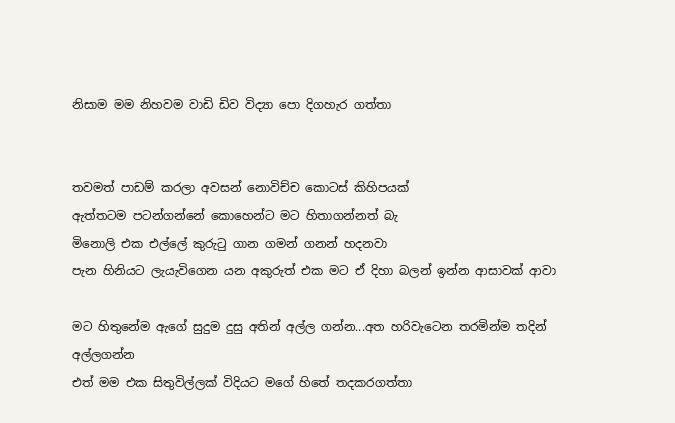නිසාම මම නිහවම වාඩි ඩිව විද්‍යා පො දිගහැර ගත්තා


තවමත් පාඩම් කරලා අවසන් නොවිච්ච කොටස් කිහිපයක්
ඇත්තටම පටන්ගන්නේ කොහෙන්ට මට හිතාගන්නත් බැ
මිනොලි එක එල්ලේ කුරුටු ගාන ගමන් ගනන් හදනවා
පැන හිනියට ලැයැවිගෙන යන අකුරුත් එක මට ඒ දිහා බලන් ඉන්න ආසාවක් ආවා

මට හිතුනේම ඇගේ සුදුම දුසු අතින් අල්ල ගන්න...අත හරිවැටෙන තරමින්ම තදින් අල්ලගන්න
එත් මම එක සිතුවිල්ලක් විදියට මගේ හිතේ තදකරගත්තා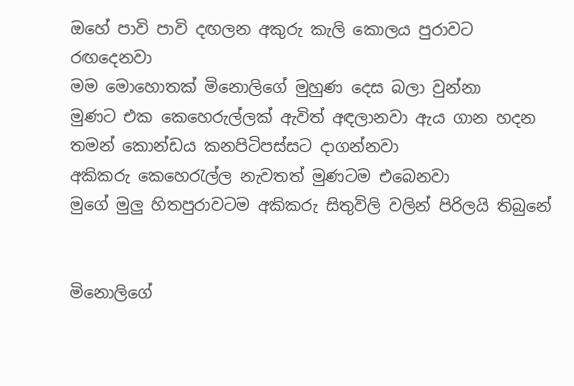ඔහේ පාවි පාවි දඟලන අකුරු කැලි කොලය පුරාවට රඟදෙනවා
මම මොහොතක් මිනොලිගේ මුහුණ දෙස බලා වුන්නා
මුණට එක කෙහෙරුල්ලක් ඇවිත් අඳලානවා ඇය ගාන හදන තමන් කොන්ඩය කනපිටිපස්සට දාගන්නවා
අකිකරු කෙහෙරැල්ල නැවතත් මුණටම එබෙනවා
මුගේ මුලු හිතපුරාවටම අකිකරු සිතුවිලි වලින් පිරිලයි තිබුනේ


මිනොලිගේ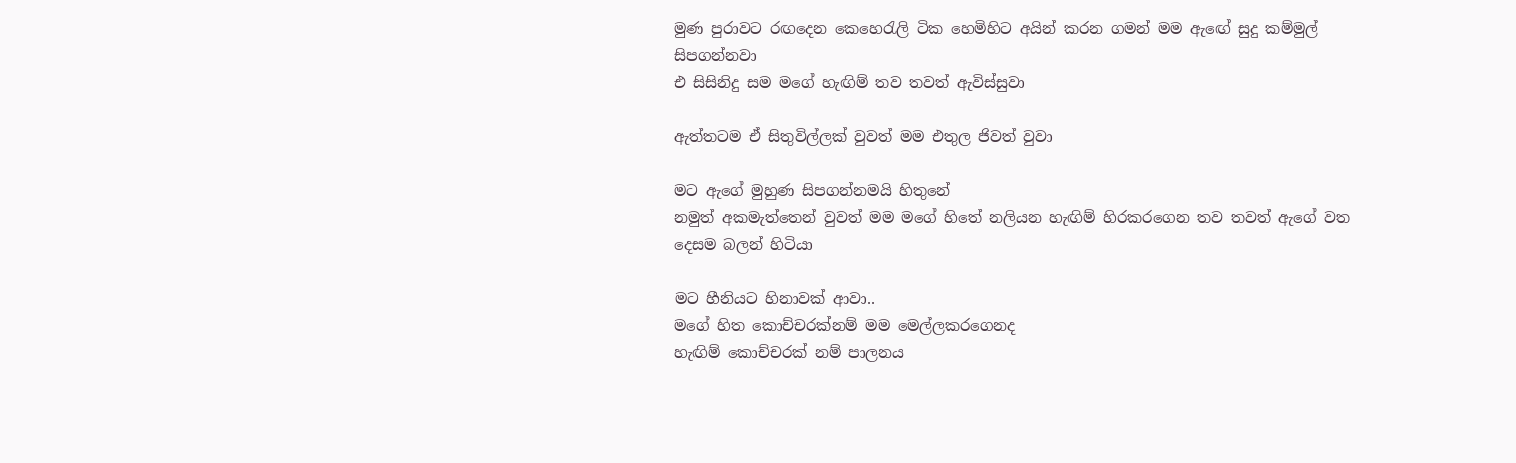මුණ පුරාවට රඟදෙන කෙහෙරැලි ටික හෙමිහිට අයින් කරන ගමන් මම ඇඟේ සුදු කම්මුල් සිපගන්නවා
එ සිසිනිදු සම මගේ හැඟිම් තව තවත් ඇවිස්සුවා

ඇත්තටම ඒ සිතුවිල්ලක් වුවත් මම එතුල ජිවත් වුවා

මට ඇගේ මුහුණ සිපගන්නමයි හිතුනේ
නමුත් අකමැත්තෙන් වුවත් මම මගේ හිතේ නලියන හැඟිම් හිරකරගෙන තව තවත් ඇගේ වත දෙසම බලන් හිටියා

මට හීනියට හිනාවක් ආවා..
මගේ හිත කොච්චරක්නම් මම මෙල්ලකරගෙනද
හැඟිම් කොච්චරක් නම් පාලනය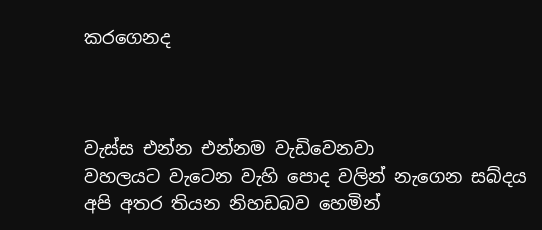කරගෙනද



වැස්ස එන්න එන්නම වැඩිවෙනවා
වහලයට වැටෙන වැහි පොද වලින් නැගෙන සබ්දය  අපි අතර තියන නිහඩබව හෙමින්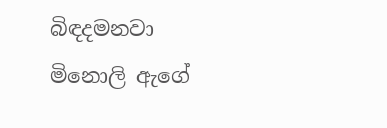බිඳදමනවා
මිනොලි ඇගේ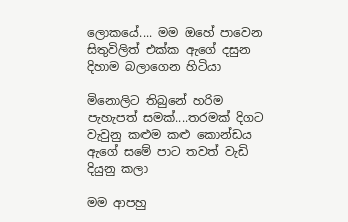ලොකයේ.... මම ඔහේ පාවෙන සිතුවිලිත් එක්ක ඇගේ දසුන දිහාම බලාගෙන හිටියා

මිනොලිට තිබුනේ හරිම පැහැපත් සමක්....තරමක් දිගට වැවුනු කළුම කළු කොන්ඩය ඇගේ සමේ පාට තවත් වැඩි දියුනු කලා

මම ආපහු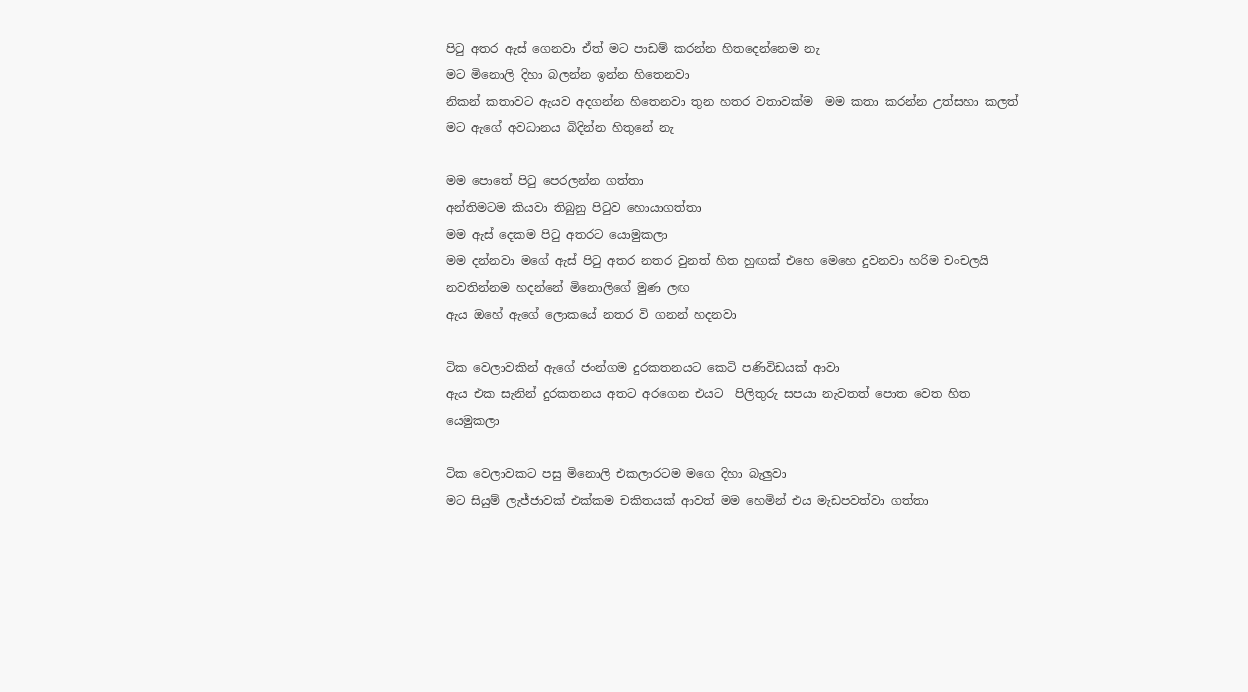පිටු අතර ඇස් ගෙනවා ඒත් මට පාඩම් කරන්න හිතදෙන්නෙම නැ
මට මිනොලි දිහා බලන්න ඉන්න හිතෙනවා
නිකන් කතාවට ඇයව අදගන්න හිතෙනවා තුන හතර වතාවක්ම  මම කතා කරන්න උත්සහා කලත් මට ඇගේ අවධානය බිදින්න හිතුනේ නැ

මම පොතේ පිටු පෙරලන්න ගත්තා
අන්තිමටම කියවා තිබුනු පිටුව හොයාගත්තා
මම ඇස් දෙකම පිටු අතරට යොමුකලා
මම දන්නවා මගේ ඇස් පිටු අතර නතර වුනත් හිත හුඟක් එහෙ මෙහෙ දුවනවා හරිම චංචලයි
නවතින්නම හදන්නේ මිනොලිගේ මුණ ලඟ
ඇය ඔහේ ඇගේ ලොකයේ නතර වි ගනන් හදනවා

ටික වෙලාවකින් ඇගේ ජංන්ගම දුරකතනයට කෙටි පණිවිඩයක් ආවා
ඇය එක සැනින් දුරකතනය අතට අරගෙන එයට  පිලිතුරු සපයා නැවතත් පොත වෙත හිත යෙමුකලා

ටික වෙලාවකට පසු මිනොලි එකලාරටම මගෙ දිහා බැලුවා
මට සියුම් ලැජ්ජාවක් එක්කම චකිතයක් ආවත් මම හෙමින් එය මැඩපවත්වා ගත්තා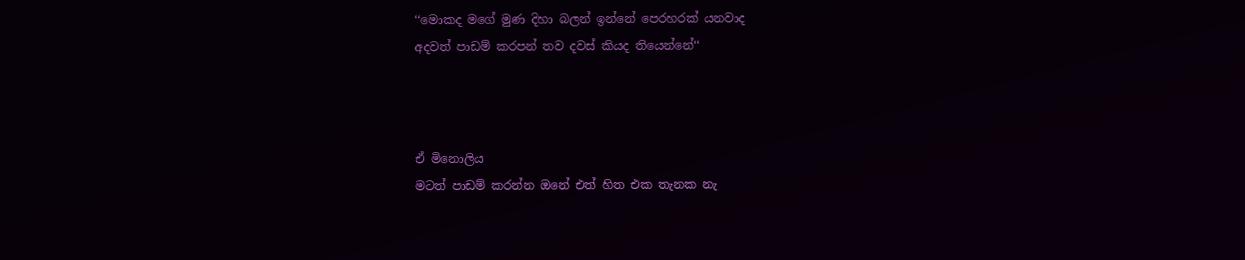‘‘මොකද මගේ මුණ දිහා බලන් ඉන්නේ පෙරහරක් යනවාද
අදවත් පාඩම් කරපන් තව දවස් කියද තියෙන්නේ‘‘



ඒ මිනොලිය
මටත් පාඩම් කරන්න ඔනේ එත් හිත එක තැනක නැ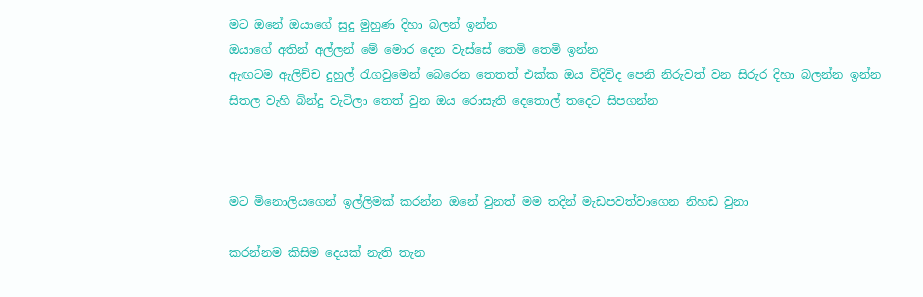මට ඔනේ ඔයාගේ සුදු මුහුණ දිහා බලන් ඉන්න
ඔයාගේ අතින් අල්ලන් මේ මොර දෙන වැස්සේ තෙමි තෙමි ඉන්න
ඇඟටම ඇලිච්ච දුහුල් රැගවුමෙන් බෙරෙන තෙතත් එක්ක ඔය විදිවිද පෙනි නිරුවත් වන සිරුර දිහා බලන්න ඉන්න
සිතල වැහි බින්දු වැටිලා තෙත් වුන ඔය රොසැති දෙතොල් තදෙට සිපගන්න



මට මිනොලියගෙන් ඉල්ලිමක් කරන්න ඔනේ වුනත් මම තදින් මැඩපවත්වාගෙන නිහඩ වුනා

කරන්නම කිසිම දෙයක් නැති තැන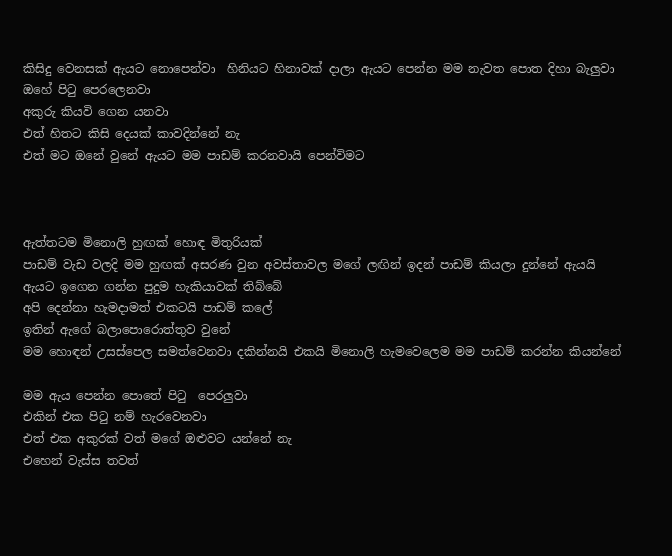කිසිදු වෙනසක් ඇයට නොපෙන්වා  හිනියට හිනාවක් දාලා ඇයට පෙන්න මම නැවත පොත දිහා බැලුවා
ඔහේ පිටු පෙරලෙනවා
අකුරු කියවි ගෙන යනවා
එත් හිතට කිසි දෙයක් කාවදින්නේ නැ
එත් මට ඔනේ වුනේ ඇයට මම පාඩම් කරනවායි පෙන්විමට



ඇත්තටම මිනොලි හුඟක් හොඳ මිතුරියක්
පාඩම් වැඩ වලදි මම හුඟක් අසරණ වුන අවස්තාවල මගේ ලඟින් ඉදන් පාඩම් කියලා දුන්නේ ඇයයි
ඇයට ඉගෙන ගන්න පුදුම හැකියාවක් තිබ්බේ
අපි දෙන්නා හැමදාමත් එකටයි පාඩම් කලේ
ඉතින් ඇගේ බලාපොරොත්තුව වුනේ
මම හොඳන් උසස්පෙල සමත්වෙනවා දකින්නයි එකයි මිනොලි හැමවෙලෙම මම පාඩම් කරන්න කියන්නේ

මම ඇය පෙන්න පොතේ පිටු  පෙරලුවා
එකින් එක පිටු නම් හැරවෙනවා
එත් එක අකුරක් වත් මගේ ඔළුවට යන්නේ නැ
එහෙන් වැස්ස තවත්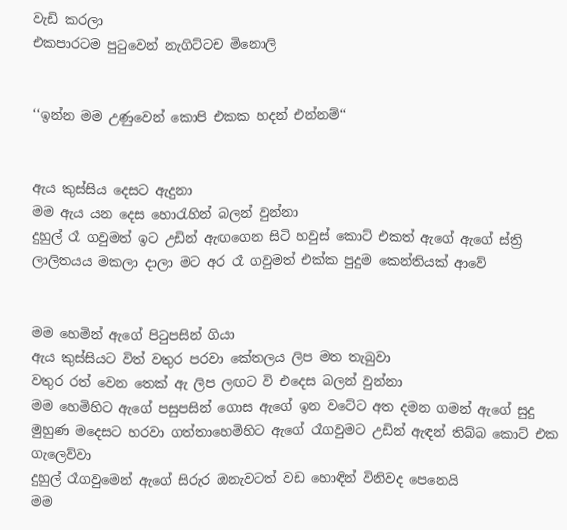වැඩි කරලා
එකපාරටම පුටුවෙන් නැගිට්ටච මිනොලි


‘‘ඉන්න මම උණුවෙන් කොපි එකක හදන් එන්නම්‘‘


ඇය කුස්සිය දෙසට ඇදුනා
මම ඇය යන දෙස හොරැහින් බලන් වුන්නා
දුහුල් රෑ ගවුමත් ඉට උඩින් ඇඟගෙන සිටි හවුස් කොට් එකත් ඇගේ ඇගේ ස්ත්‍රි ලාලිතයය මකලා දාලා මට අර රෑ ගවුමත් එක්ක පුදුම කෙන්තියක් ආවේ


මම හෙමින් ඇගේ පිටුපසින් ගියා
ඇය කුස්සියට විත් වතුර පරවා කේතලය ලිප මත තැබුවා
වතුර රත් වෙන තෙක් ඇ ලිප ලඟට වි එදෙස බලන් වුන්නා
මම හෙමිහිට ඇගේ පසුපසින් ගොස ඇගේ ඉන වටේට අත දමන ගමන් ඇගේ සුදු මුහුණ මදෙසට හරවා ගත්තාහෙමිහිට ඇගේ රෑගවුමට උඩින් ඇඳන් තිබ්බ කොට් එක ගැලෙව්වා
දුහුල් රෑගවුමෙන් ඇගේ සිරුර ඔනැවටත් වඩ හොඳින් විනිවද පෙනෙයි
මම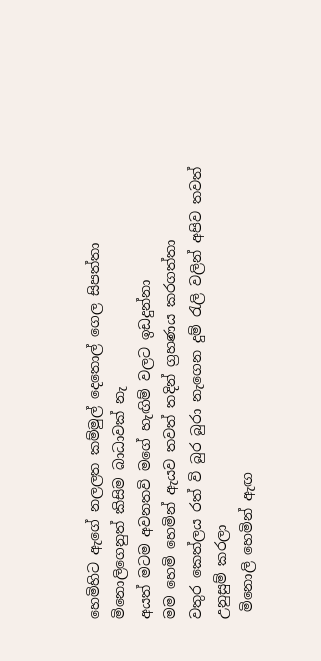හෙමිහිට ඇගේ නලලත කම්මුල් දෙතොල් ගෙල සිපත්තා
මිනොලිගෙනුත් කිසිම බාධාවක් නැ
අයත් මටම අවනතවි මගේ හැඟිම් වලට ඉඩදුන්නා
මම හෙමි හෙමින් ඇයව තවත් තදින් ග්‍රහණය කරගත්තා
වතුර කෙත්ලය රත් වි බුර බුරා නැගෙන දුම් රැලි වලින් අපිව තවත් උනුසුම් කරලා
 මිනොලි හෙමින් ඇඟ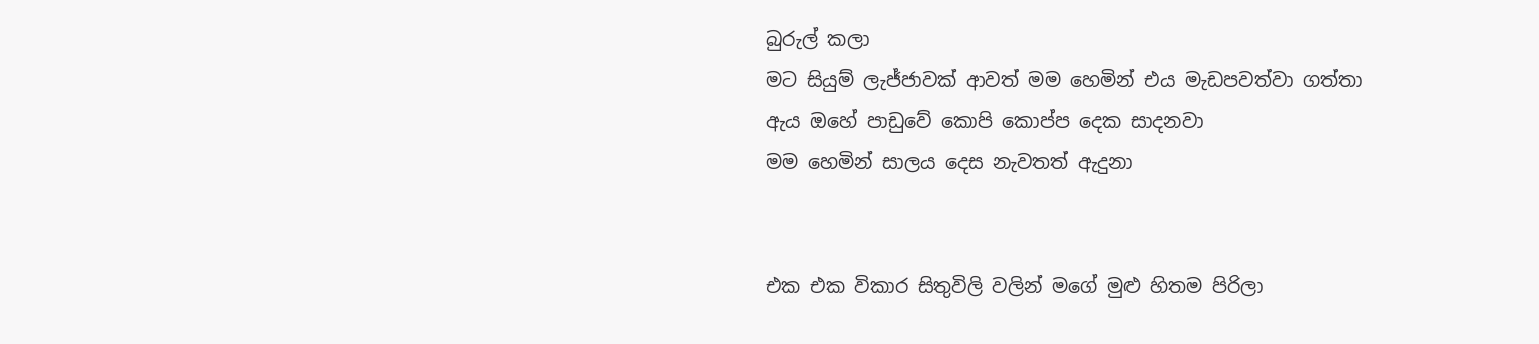බුරුල් කලා
මට සියුම් ලැජ්ජාවක් ආවත් මම හෙමින් එය මැඩපවත්වා ගත්තා
ඇය ඔහේ පාඩුවේ කොපි කොප්ප දෙක සාදනවා
මම හෙමින් සාලය දෙස නැවතත් ඇදුනා


එක එක විකාර සිතුවිලි වලින් මගේ මුළු හිතම පිරිලා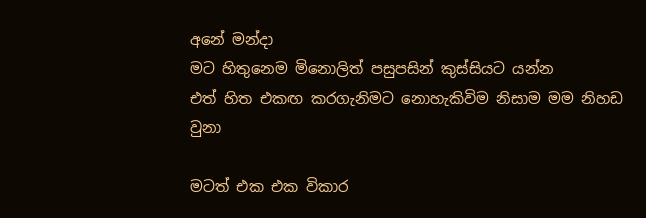අනේ මන්දා
මට හිතුනෙම මිනොලිත් පසුපසින් කුස්සියට යන්න
එත් හිත එකඟ කරගැනිමට නොහැකිවිම නිසාම මම නිහඩ වුනා

මටත් එක එක විකාර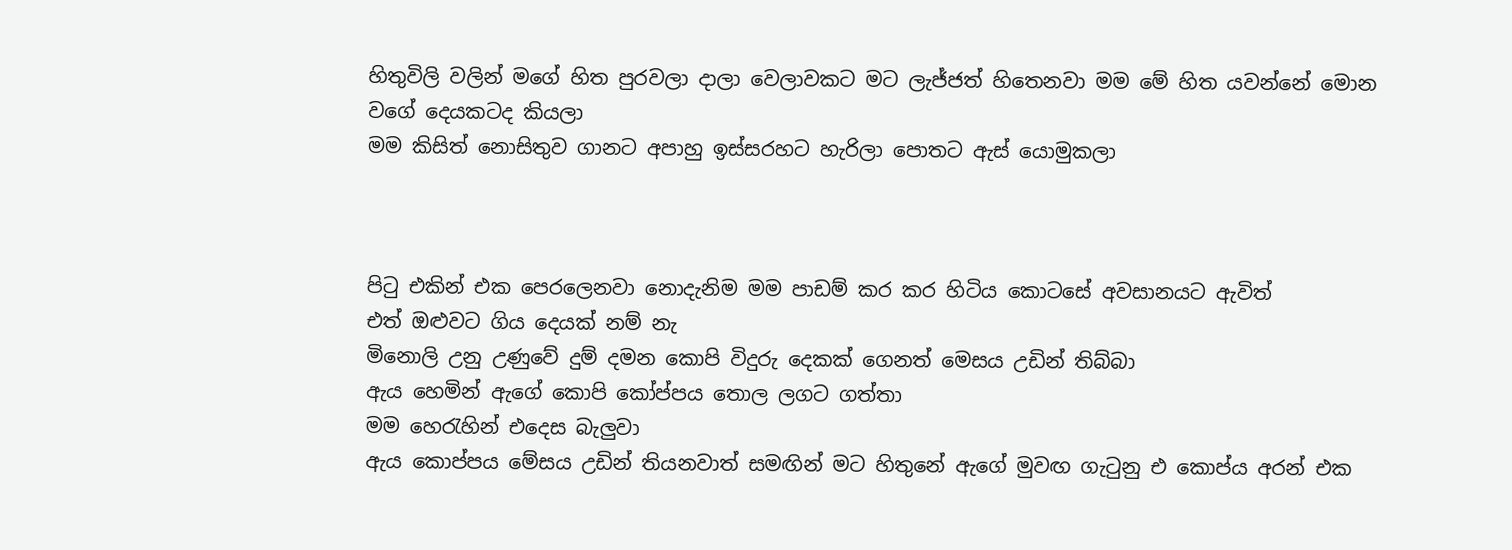හිතුවිලි වලින් මගේ හිත පුරවලා දාලා වෙලාවකට මට ලැජ්ජත් හිතෙනවා මම මේ හිත යවන්නේ මොන වගේ දෙයකටද කියලා
මම කිසිත් නොසිතුව ගානට අපාහු ඉස්සරහට හැරිලා පොතට ඇස් යොමුකලා



පිටු එකින් එක පෙරලෙනවා නොදැනිම මම පාඩම් කර කර හිටිය කොටසේ අවසානයට ඇවිත්
එත් ඔළුවට ගිය දෙයක් නම් නැ
මිනොලි උනු උණුවේ දුම් දමන කොපි විදුරු දෙකක් ගෙනත් මෙසය උඩින් තිබ්බා
ඇය හෙමින් ඇගේ කොපි කෝප්පය තොල ලගට ගත්තා
මම හෙරැහින් එදෙස බැලුවා
ඇය කොප්පය මේසය උඩින් තියනවාත් සමඟින් මට හිතුනේ ඇගේ මුවඟ ගැටුනු එ කොප්ය අරන් එක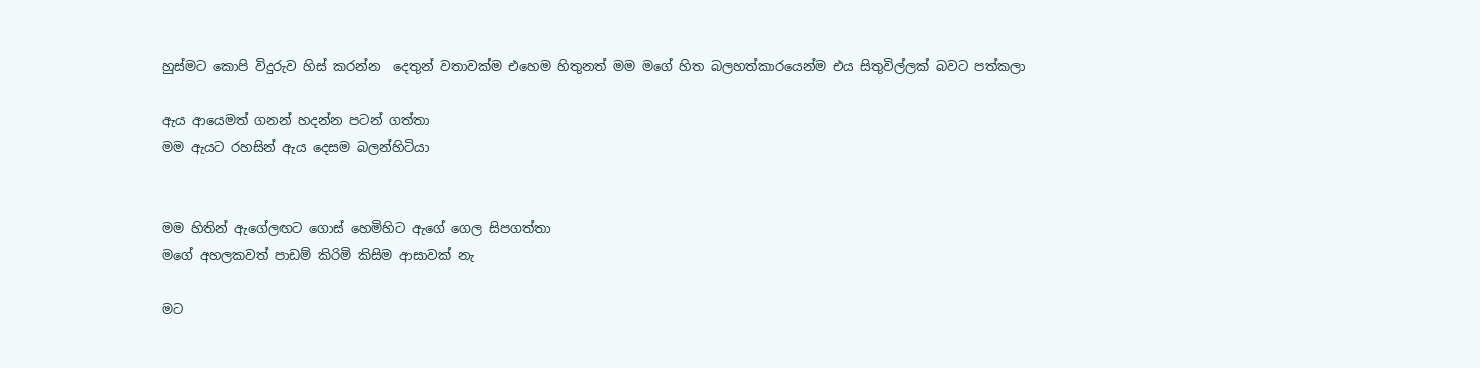හුස්මට කොපි විදුරුව හිස් කරන්න  දෙතුන් වතාවක්ම එහෙම හිතුනත් මම මගේ හිත බලහත්කාරයෙන්ම එය සිතුවිල්ලක් බවට පත්කලා

ඇය ආයෙමත් ගනන් හදන්න පටන් ගත්තා
මම ඇයට රහසින් ඇය දෙසම බලන්හිටියා


මම හිතින් ඇගේලඟට ගොස් හෙමිහිට ඇගේ ගෙල සිපගත්තා
මගේ අහලකවත් පාඩම් කිරිමි කිසිම ආසාවක් නැ

මට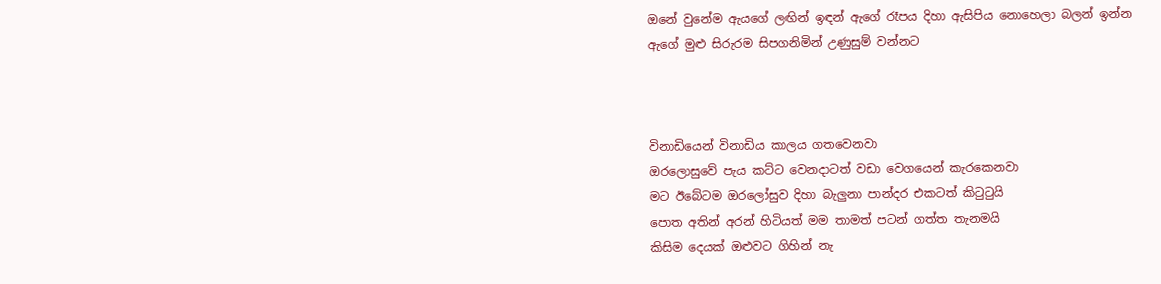ඔනේ වුනේම ඇයගේ ලඟින් ඉඳන් ඇගේ රෑපය දිහා ඇසිපිය නොහෙලා බලන් ඉන්න
ඇගේ මුළු සිරුරම සිපගනිමින් උණුසුම් වන්නට



විනාඩියෙන් විනාඩිය කාලය ගතවෙනවා
ඔරලොසුවේ පැය කට්ට වෙනදාටත් වඩා වෙගයෙන් කැරකෙනවා
මට ඊබේටම ඔරලෝසුව දිහා බැලුනා පාන්දර එකටත් කිටුටුයි
පොත අතින් අරන් හිටියත් මම තාමත් පටන් ගත්ත තැනමයි
කිසිම දෙයක් ඔළුවට ගිහින් නැ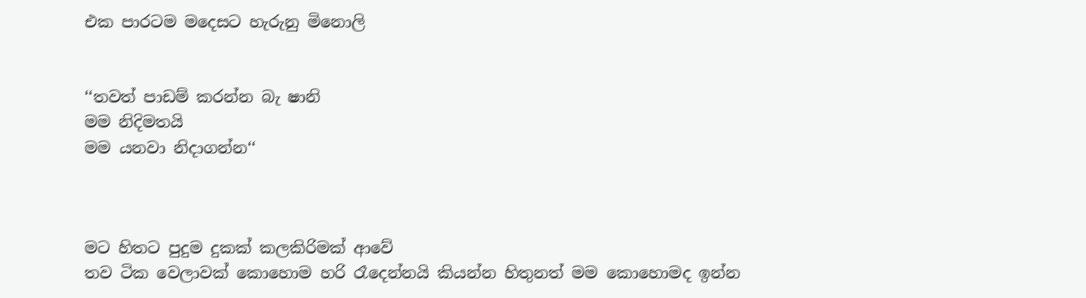එක පාරටම මදෙසට හැරුනු මිනොලි


‘‘තවත් පාඩම් කරන්න බැ ෂානි
මම නිදිමතයි
මම යනවා නිදාගන්න‘‘



මට හිතට පුදුම දුකක් කලකිරිමක් ආවේ
තව ටික වෙලාවක් කොහොම හරි රෑදෙන්නයි කියන්න හිතුනත් මම කොහොමද ඉන්න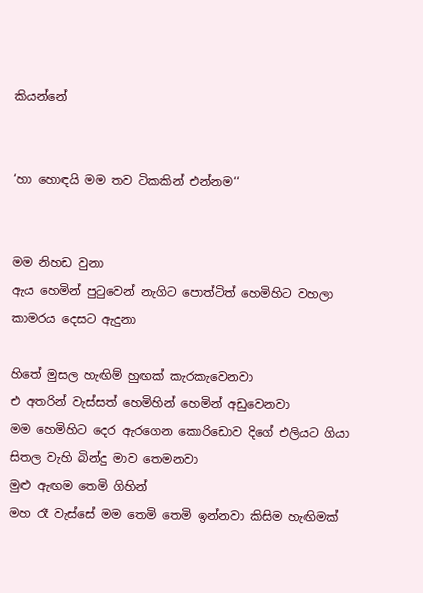කියන්නේ


‘හා හොඳයි මම තව ටිකකින් එන්නම‘‘


මම නිහඩ වුනා
ඇය හෙමින් පුටුවෙන් නැගිට පොත්ටිත් හෙමිහිට වහලා කාමරය දෙසට ඇදුනා

හිතේ මුසල හැඟිම් හුඟක් කැරකැවෙනවා
එ අතරින් වැස්සත් හෙමිහින් හෙමින් අඩුවෙනවා
මම හෙමිහිට දෙර ඇරගෙන කොරිඩොව දිගේ එලියට ගියා
සිතල වැහි බින්දු මාව තෙමනවා
මුළු ඇඟම තෙමි ගිහින්
මහ රෑ වැස්සේ මම තෙමි තෙමි ඉන්නවා කිසිම හැඟිමක්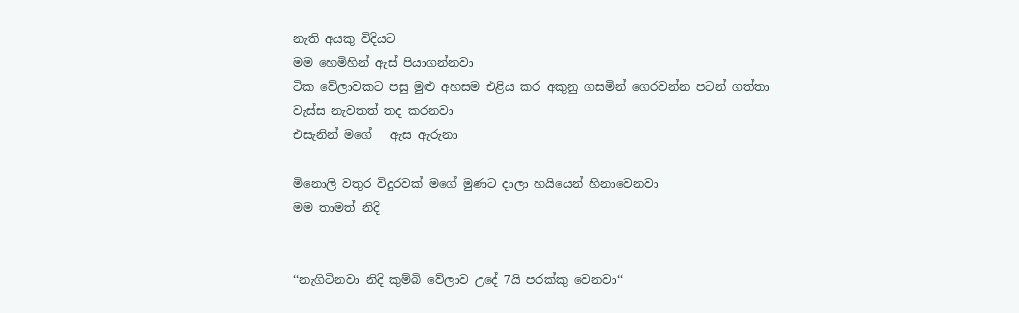නැති අයකු විදියට
මම හෙමිහින් ඇස් පියාගන්නවා
ටික වේලාවකට පසු මුළු අහසම එළිය කර අකුනු ගසමින් ගෙරවන්න පටන් ගත්තා
වැස්ස නැවතත් තද කරනවා
එසැනින් මගේ   ඇස ඇරුනා

මිනොලි වතුර විදුරවක් මගේ මුණට දාලා හයියෙන් හිනාවෙනවා
මම තාමත් නිදි


‘‘නැගිටිනවා නිදි කුම්බි වේලාව උදේ 7යි පරක්කු වෙනවා‘‘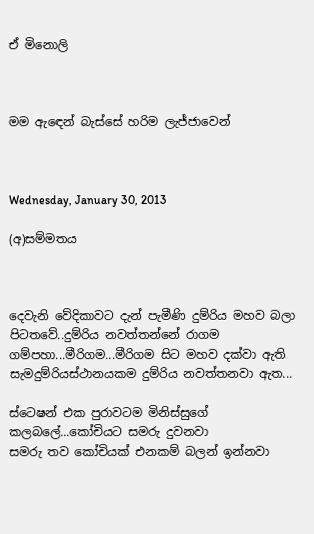ඒ මිනොලි



මම ඇඳෙන් බැස්සේ හරිම ලැජ්ජාවෙන්



Wednesday, January 30, 2013

(අ)සම්මතය



දෙවැනි වේදිකාවට දැන් පැමීණි දුම්රිය මහව බලා පිටතවේ..දුම්රිය නවත්තන්නේ රාගම ගම්පහා...මීරිගම...මීරිගම සිට මහව දක්වා ඇති සැමදුම්රියස්ථානයකම දුම්රිය නවත්තනවා ඇත...

ස්ටෙෂන් එක පුරාවටම මිනිස්සුගේ කලබලේ...කෝචියට සමරු දුවනවා
සමරු තව කෝචියක් එනකම් බලන් ඉන්නවා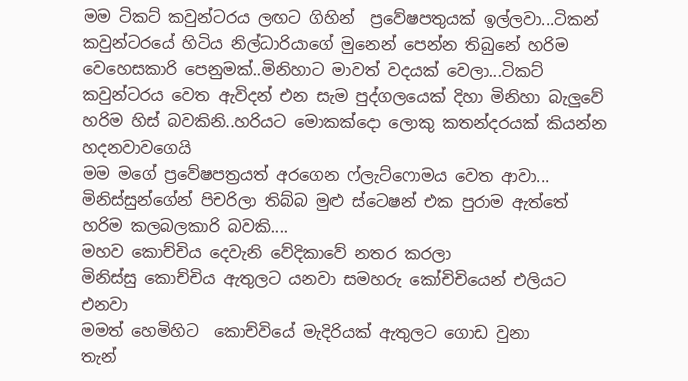මම ටිකට් කවුන්ටරය ලඟට ගිහින්  ප්‍රවේෂපතුයක් ඉල්ලවා...ටිකන් කවුන්ටරයේ හිටිය නිල්ධාරියාගේ මුනෙන් පෙන්න තිබුනේ හරිම වෙහෙසකාරි පෙනුමක්..මිනිහාට මාවත් වදයක් වෙලා...ටිකට් කවුන්ටරය වෙත ඇවිදන් එන සැම පුද්ගලයෙක් දිහා මිනිහා බැලුවේ හරිම හිස් බවකිනි..හරියට මොකක්දො ලොකු කතන්දරයක් කියන්න හදනවාවගෙයි
මම මගේ ප්‍රවේෂපත්‍රයත් අරගෙන ෆ්ලැට්ෆොමය වෙත ආවා...
මිනිස්සුන්ගේන් පිචරිලා තිබ්බ මුළු ස්ටෙෂන් එක පුරාම ඇත්තේ හරිම කලබලකාරි බවකි....
මහව කොච්චිය දෙවැනි වේදිකාවේ නතර කරලා
මිනිස්සු කොච්චිය ඇතුලට යනවා සමහරු කෝචිචියෙන් එලියට එනවා
මමත් හෙමිහිට  කොච්වියේ මැදිරියක් ඇතුලට ගොඩ වුනා
තැන්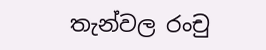තැන්වල රංචු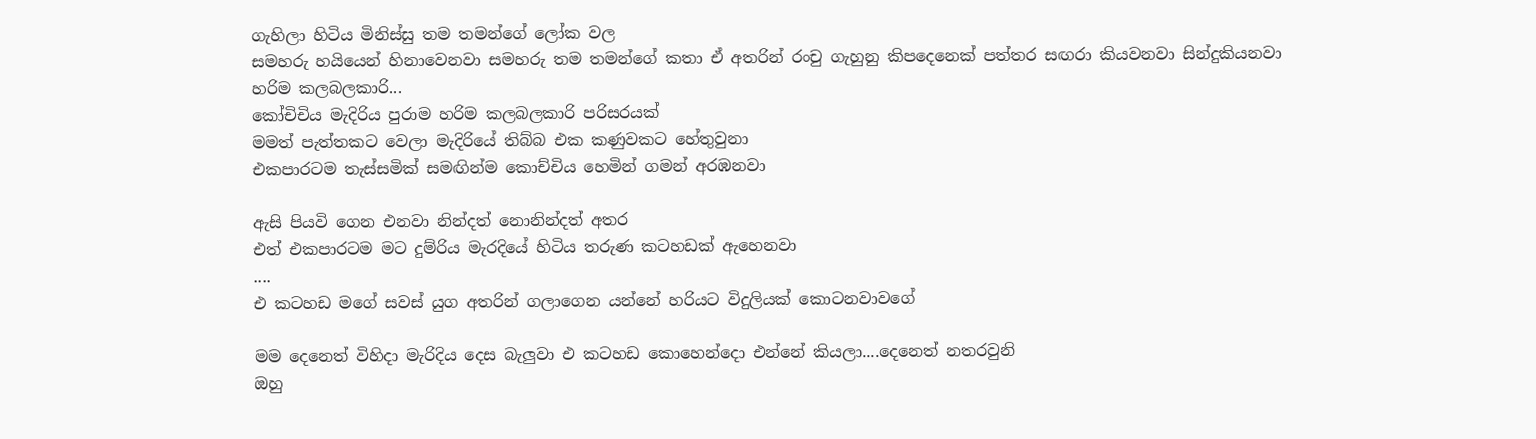ගැහිලා හිටිය මිනිස්සු තම තමන්ගේ ලෝක වල
සමහරු හයියෙන් හිනාවෙනවා සමහරු තම තමන්ගේ කතා ඒ අතරින් රංචු ගැහුනු කිපදෙනෙක් පත්තර සඟරා කියවනවා සින්දුකියනවා
හරිම කලබලකාරි...
කෝචිචිය මැදිරිය පුරාම හරිම කලබලකාරි පරිසරයක්
මමත් පැත්තකට වෙලා මැදිරියේ තිබ්බ එක කණුවකට හේතුවුනා
එකපාරටම තැස්සමික් සමඟින්ම කොච්චිය හෙමින් ගමන් අරඹනවා

ඇසි පියවි ගෙන එනවා නින්දත් නොනින්දත් අතර
එත් එකපාරටම මට දුම්රිය මැරදියේ හිටිය තරුණ කටහඩක් ඇහෙනවා
....
එ කටහඩ මගේ සවස් යුග අතරින් ගලාගෙන යන්නේ හරියට විදුලියක් කොටනවාවගේ

මම දෙනෙත් විහිදා මැරිදිය දෙස බැලුවා එ කටහඩ කොහෙන්දො එන්නේ කියලා....දෙනෙත් නතරවුනි
ඔහු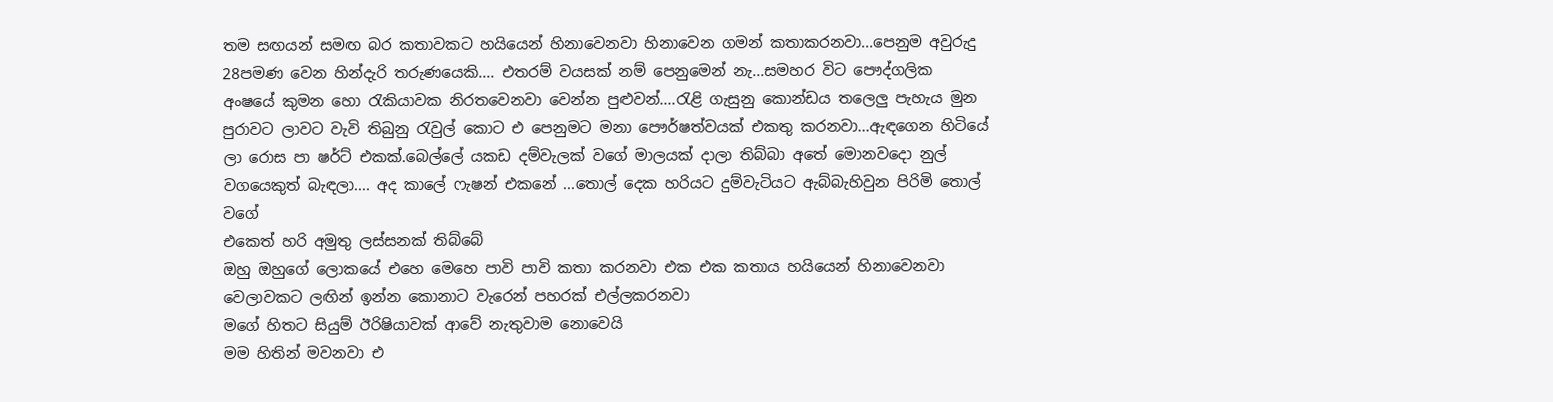තම සඟයන් සමඟ බර කතාවකට හයියෙන් හිනාවෙනවා හිනාවෙන ගමන් කතාකරනවා...පෙනුම අවුරුදු 28පමණ වෙන හින්දැරි තරුණයෙකි.... එතරම් වයසක් නම් පෙනුමෙන් නැ...සමහර විට පෞද්ගලික අංෂයේ කුමන හො රැකියාවක නිරතවෙනවා වෙන්න පුළුවන්....රැළි ගැසුනු කොන්ඩය තලෙලු පැහැය මුන පුරාවට ලාවට වැවි තිබුනු රැවුල් කොට එ පෙනුමට මනා පෞර්ෂත්වයක් එකතු කරනවා...ඇඳගෙන හිටියේ ලා රොස පා ෂර්ට් එකක්.බෙල්ලේ යකඩ දම්වැලක් වගේ මාලයක් දාලා තිබ්බා අතේ මොනවදො නුල් වගයෙකුත් බැඳලා.... අද කාලේ ෆැෂන් එකනේ ...තොල් දෙක හරියට දුම්වැටියට ඇබ්බැහිවුන පිරිමි තොල් වගේ
එකෙත් හරි අමුතු ලස්සනක් තිබ්බේ
ඔහු ඔහුගේ ලොකයේ එහෙ මෙහෙ පාවි පාවි කතා කරනවා එක එක කතාය හයියෙන් හිනාවෙනවා වෙලාවකට ලඟින් ඉන්න කොනාට වැරෙන් පහරක් එල්ලකරනවා
මගේ හිතට සියුම් ඊරිෂියාවක් ආවේ නැතුවාම නොවෙයි
මම හිතින් මවනවා එ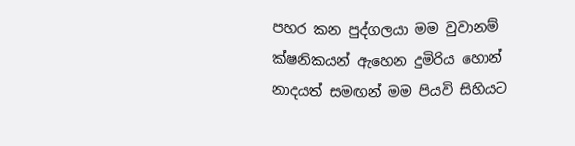පහර කන පුද්ගලයා මම වුවානම්
ක්ෂනිකයන් ඇහෙන දුමිරිය හොන් නාදයත් සමඟන් මම පියවි සිහියට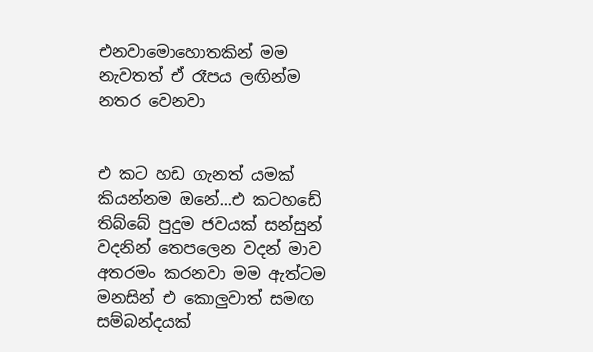එනවාමොහොතකින් මම
නැවතත් ඒ රෑපය ලඟින්ම නතර වෙනවා


එ කට හඩ ගැනත් යමක් කියන්නම ඔනේ...එ කටහඩේ තිබ්බේ පුදුම ජවයක් සන්සුන් වදනින් තෙපලෙන වදන් මාව අතරමං කරනවා මම ඇත්ටම මනසින් එ කොලුවාත් සමඟ සම්බන්දයක්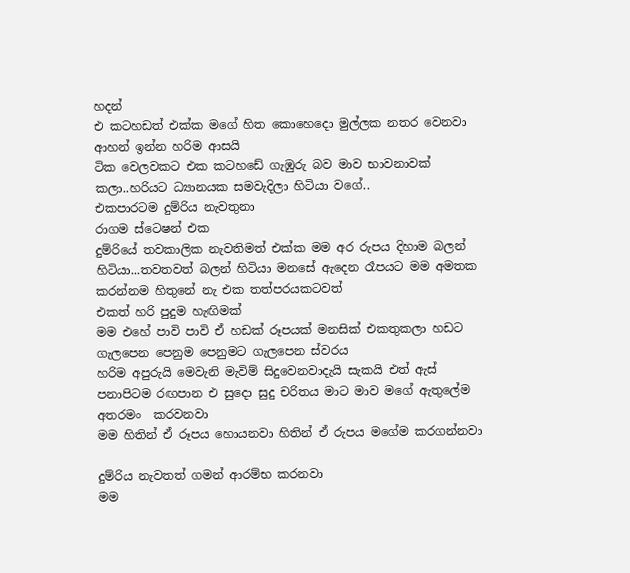හදන්
එ කටහඩත් එක්ක මගේ හිත කොහෙදො මුල්ලක නතර වෙනවා
ආහන් ඉන්න හරිම ආසයි
ටික වෙලවකට එක කටහඩේ ගැඹුරු බව මාව භාවනාවක් කලා..හරියට ධ්‍යානයක සමවැදිලා හිටියා වගේ..
එකපාරටම දුම්රිය නැවතුනා
රාගම ස්ටෙෂන් එක
දුම්රියේ තවකාලික නැවතිමත් එක්ක මම අර රුපය දිහාම බලන් හිටියා...තවතවත් බලන් හිටියා මනසේ ඇදෙන රෑපයට මම අමතක කරන්නම හිතුනේ නැ එක තත්පරයකටවත්
එකත් හරි පුදුම හැඟිමක්
මම එහේ පාවි පාවි ඒ හඩක් රූපයක් මනසික් එකතුකලා හඩට ගැලපෙන පෙනුම පෙනුමට ගැලපෙන ස්වරය
හරිම අපුරුයි මෙවැනි මැවිම් සිදුවෙනවාදැයි සැකයි එත් ඇස් පනාපිටම රඟපාන එ සුදො සුදු චරිතය මාට මාව මගේ ඇතුලේම අතරමං  කරවනවා
මම හිතින් ඒ රූපය හොයනවා හිතින් ඒ රුපය මගේම කරගන්නවා

දුම්රිය නැවතත් ගමන් ආරම්භ කරනවා
මම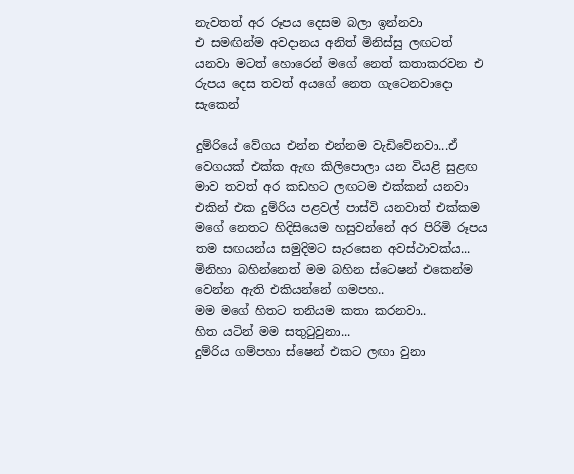නැවතත් අර රූපය දෙසම බලා ඉන්නවා
එ සමඟින්ම අවදානය අනිත් මිනිස්සු ලඟටත් යනවා මටත් හොරෙන් මගේ නෙත් කතාකරවන එ රුපය දෙස තවත් අයගේ නෙත ගැටෙනවාදො සැකෙන්

දුම්රියේ වේගය එන්න එන්නම වැඩිවේනවා...ඒ වෙගයක් එක්ක ඇඟ කිලිපොලා යන වියළි සුළඟ මාව තවත් අර කඩහට ලඟටම එක්කන් යනවා
එකින් එක දුම්රිය පළවල් පාස්වි යනවාත් එක්කම මගේ නෙතට හිදිසියෙම හසුවන්නේ අර පිරිමි රූපය තම සඟයන්ය සමුදිමට සැරසෙන අවස්ථාවක්ය...
මිනිහා බහින්නෙත් මම බහින ස්ටෙෂන් එකෙන්ම වෙන්න ඇති එකියන්නේ ගමපහ..
මම මගේ හිතට තනියම කතා කරනවා..
හිත යටින් මම සතුටුවුනා...
දුම්රිය ගම්පහා ස්ෂෙන් එකට ලඟා වුනා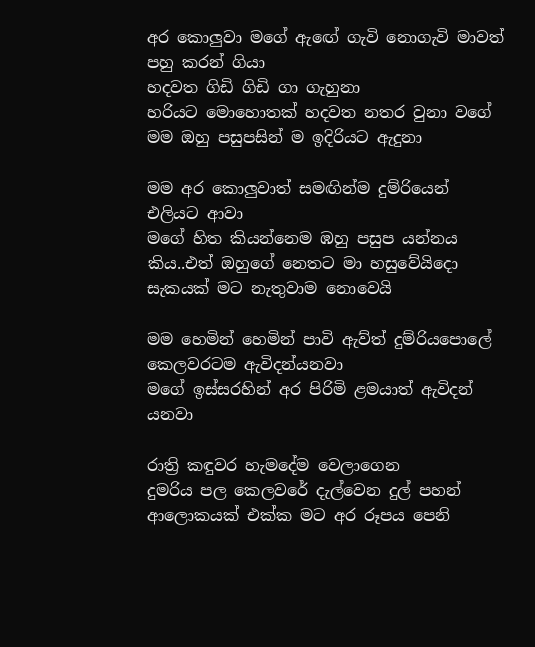අර කොලුවා මගේ ඇඟේ ගැවි නොගැවි මාවත් පහු කරන් ගියා
හදවත ගිඩි ගිඩි ගා ගැහුනා
හරියට මොහොතක් හදවත නතර වුනා වගේ
මම ඔහු පසුපසින් ම ඉදිරියට ඇදුනා

මම අර කොලුවාත් සමඟින්ම දුම්රියෙන් එලියට ආවා
මගේ හිත කියන්නෙම ඹහු පසුප යන්නය කිය..එත් ඔහුගේ නෙතට මා හසුවේයිදො සැකයක් මට නැතුවාම නොවෙයි

මම හෙමින් හෙමින් පාවි ඇව්ත් දුම්රියපොලේ කෙලවරටම ඇවිදන්යනවා
මගේ ඉස්සරහින් අර පිරිමි ළමයාත් ඇවිදන් යනවා

රාත්‍රි කඳුවර හැමදේම වෙලාගෙන
දුමරිය පල කෙලවරේ දැල්වෙන දුල් පහන් ආලොකයක් එක්ක මට අර රූපය පෙනි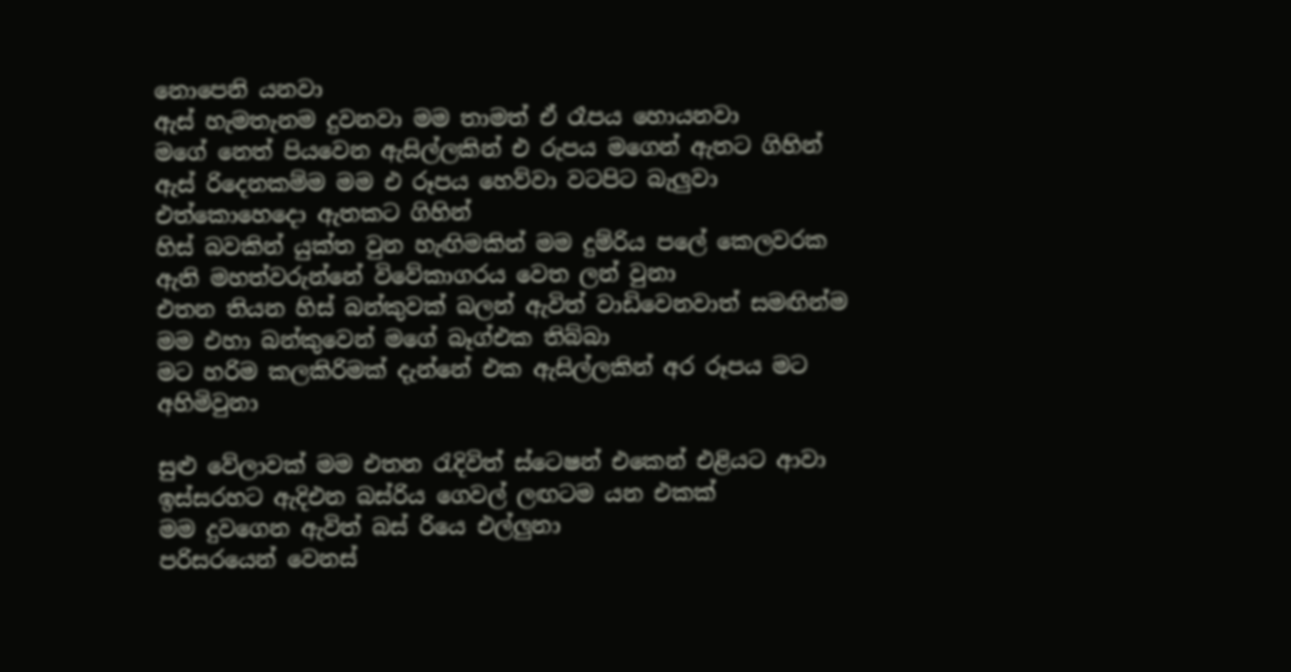නොපෙනි යනවා
ඇස් හැමතැනම දුවනවා මම තාමත් ඒ රෑපය හොයනවා
මගේ නෙත් පියවෙන ඇසිල්ලකින් එ රුපය මගෙන් ඇතට ගිහින්
ඇස් රිදෙනකම්ම මම එ රූපය හෙව්වා වටපිට බැලුවා එත්කොහෙදො ඇතකට ගිහින්
හිස් බවකින් යුක්ත වුන හැඟිමකින් මම දුම්රිය පලේ කෙලවරක ඇති මහත්වරුන්නේ විවේකාගරය වෙත ලන් වුනා
එතන තියන හිස් බන්කුවක් බලන් ඇවිත් වාඩිවෙනවාත් සමඟින්ම මම එහා බන්කුවෙන් මගේ බෑග්එක තිබ්බා
මට හරිම කලකිරිමක් දැන්නේ එක ඇසිල්ලකින් අර රූපය මට අහිමිවුනා

සුළු වේලාවක් මම එතන රැදිවිත් ස්ටෙෂන් එකෙන් එළියට ආවා
ඉස්සරහට ඇදිඑන බස්රිය ගෙවල් ලඟටම යන එකක්
මම දුවගෙන ඇවිත් බස් රියෙ එල්ලුනා
පරිසරයෙන් වෙනස්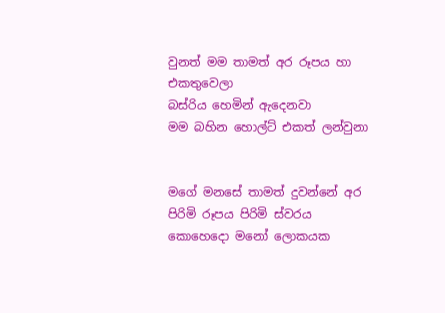වුනත් මම තාමත් අර රූපය හා එකතුවෙලා
බස්රිය හෙමින් ඇදෙනවා
මම බහින හොල්ට් එකත් ලන්වුනා


මගේ මනසේ තාමත් දුවන්නේ අර පිරිමි රූපය පිරිමි ස්වරය කොහෙදො මනෝ ලොකයක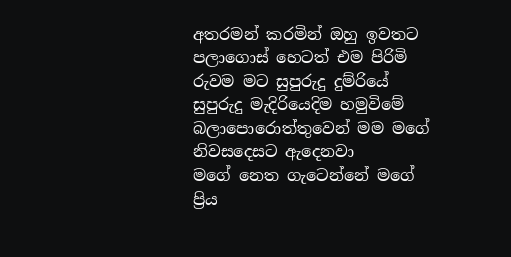අතරමන් කරමින් ඔහු ඉවතට පලාගොස් හෙටත් එම පිරිමි රුවම මට සුපුරුදු දුම්රියේ සුපුරුදු මැදිරියෙදිම හමුවිමේ බලාපොරොත්තුවෙන් මම මගේ නිවසදෙසට ඇදෙනවා
මගේ නෙත ගැටෙන්නේ මගේ ප්‍රිය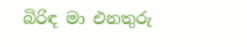බිරිඳ මා එනතුරු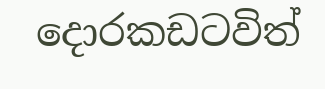දොරකඩටවිත්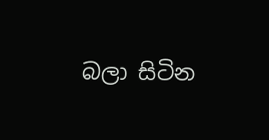බලා සිටින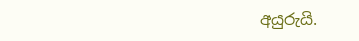අයුරුයි.